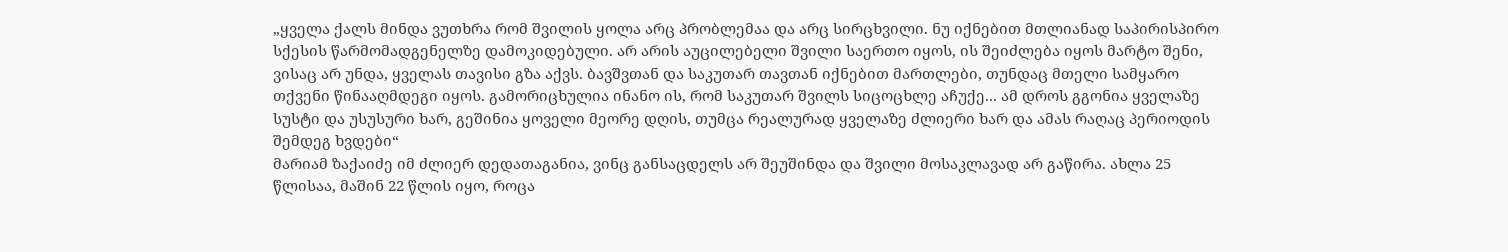„ყველა ქალს მინდა ვუთხრა რომ შვილის ყოლა არც პრობლემაა და არც სირცხვილი. ნუ იქნებით მთლიანად საპირისპირო სქესის წარმომადგენელზე დამოკიდებული. არ არის აუცილებელი შვილი საერთო იყოს, ის შეიძლება იყოს მარტო შენი, ვისაც არ უნდა, ყველას თავისი გზა აქვს. ბავშვთან და საკუთარ თავთან იქნებით მართლები, თუნდაც მთელი სამყარო თქვენი წინააღმდეგი იყოს. გამორიცხულია ინანო ის, რომ საკუთარ შვილს სიცოცხლე აჩუქე... ამ დროს გგონია ყველაზე სუსტი და უსუსური ხარ, გეშინია ყოველი მეორე დღის, თუმცა რეალურად ყველაზე ძლიერი ხარ და ამას რაღაც პერიოდის შემდეგ ხვდები“
მარიამ ზაქაიძე იმ ძლიერ დედათაგანია, ვინც განსაცდელს არ შეუშინდა და შვილი მოსაკლავად არ გაწირა. ახლა 25 წლისაა, მაშინ 22 წლის იყო, როცა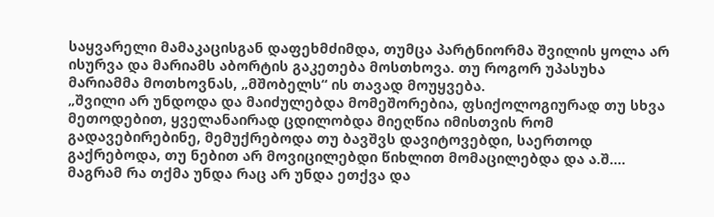საყვარელი მამაკაცისგან დაფეხმძიმდა, თუმცა პარტნიორმა შვილის ყოლა არ ისურვა და მარიამს აბორტის გაკეთება მოსთხოვა. თუ როგორ უპასუხა მარიამმა მოთხოვნას, „მშობელს“ ის თავად მოუყვება.
„შვილი არ უნდოდა და მაიძულებდა მომეშორებია, ფსიქოლოგიურად თუ სხვა მეთოდებით, ყველანაირად ცდილობდა მიეღწია იმისთვის რომ გადავებირებინე, მემუქრებოდა თუ ბავშვს დავიტოვებდი, საერთოდ გაქრებოდა, თუ ნებით არ მოვიცილებდი წიხლით მომაცილებდა და ა.შ.... მაგრამ რა თქმა უნდა რაც არ უნდა ეთქვა და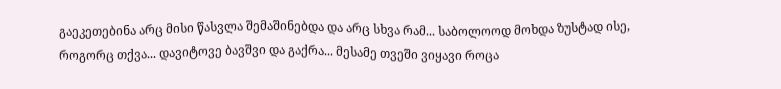გაეკეთებინა არც მისი წასვლა შემაშინებდა და არც სხვა რამ... საბოლოოდ მოხდა ზუსტად ისე, როგორც თქვა... დავიტოვე ბავშვი და გაქრა... მესამე თვეში ვიყავი როცა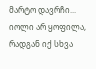მარტო დავრჩი... იოლი არ ყოფილა, რადგან იქ სხვა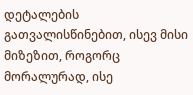დეტალების გათვალისწინებით, ისევ მისი მიზეზით, როგორც მორალურად, ისე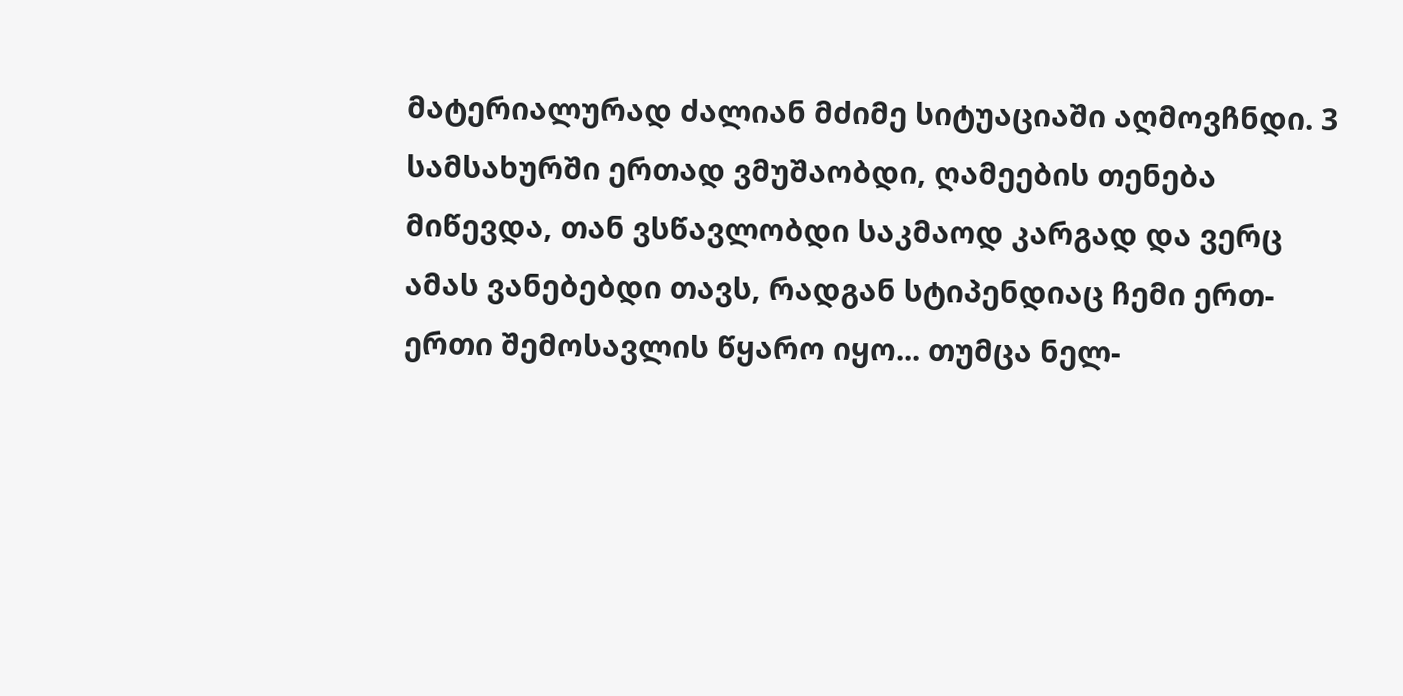მატერიალურად ძალიან მძიმე სიტუაციაში აღმოვჩნდი. 3 სამსახურში ერთად ვმუშაობდი, ღამეების თენება მიწევდა, თან ვსწავლობდი საკმაოდ კარგად და ვერც ამას ვანებებდი თავს, რადგან სტიპენდიაც ჩემი ერთ-ერთი შემოსავლის წყარო იყო... თუმცა ნელ-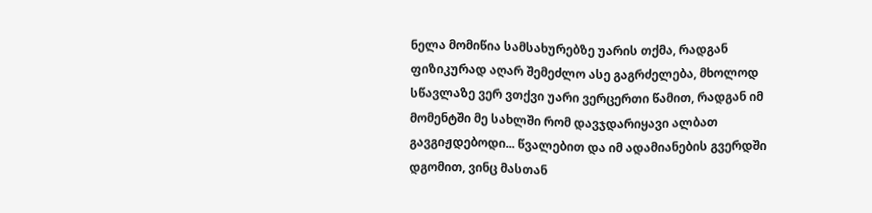ნელა მომიწია სამსახურებზე უარის თქმა, რადგან ფიზიკურად აღარ შემეძლო ასე გაგრძელება, მხოლოდ სწავლაზე ვერ ვთქვი უარი ვერცერთი წამით, რადგან იმ მომენტში მე სახლში რომ დავჯდარიყავი ალბათ გავგიჟდებოდი... წვალებით და იმ ადამიანების გვერდში დგომით, ვინც მასთან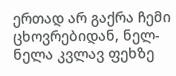ერთად არ გაქრა ჩემი ცხოვრებიდან, ნელ-ნელა კვლავ ფეხზე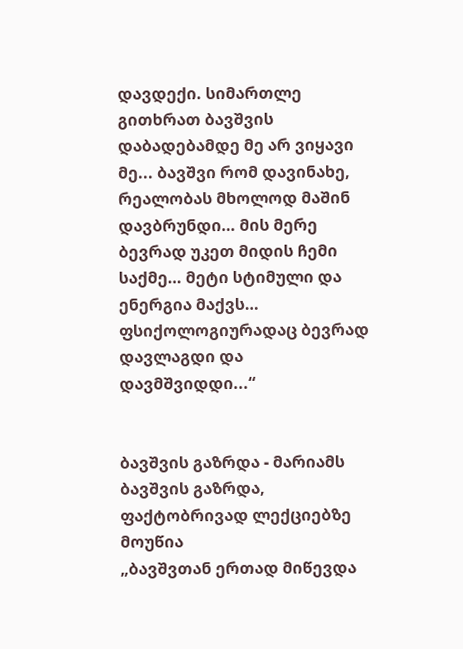დავდექი. სიმართლე გითხრათ ბავშვის დაბადებამდე მე არ ვიყავი მე... ბავშვი რომ დავინახე, რეალობას მხოლოდ მაშინ დავბრუნდი… მის მერე ბევრად უკეთ მიდის ჩემი საქმე… მეტი სტიმული და ენერგია მაქვს… ფსიქოლოგიურადაც ბევრად დავლაგდი და დავმშვიდდი...“


ბავშვის გაზრდა - მარიამს ბავშვის გაზრდა, ფაქტობრივად ლექციებზე მოუწია
„ბავშვთან ერთად მიწევდა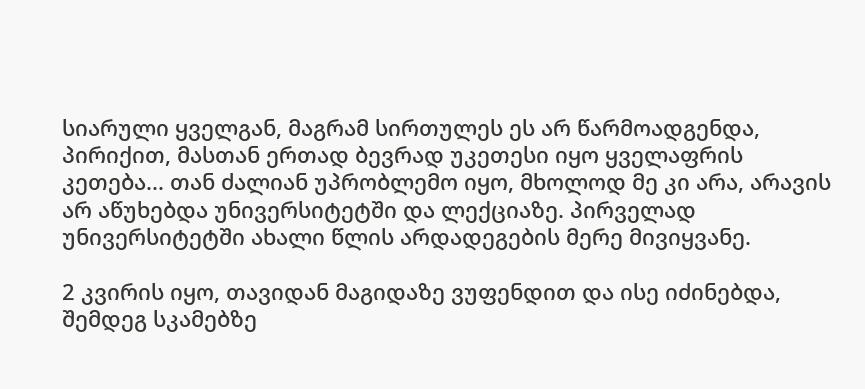სიარული ყველგან, მაგრამ სირთულეს ეს არ წარმოადგენდა, პირიქით, მასთან ერთად ბევრად უკეთესი იყო ყველაფრის კეთება... თან ძალიან უპრობლემო იყო, მხოლოდ მე კი არა, არავის არ აწუხებდა უნივერსიტეტში და ლექციაზე. პირველად უნივერსიტეტში ახალი წლის არდადეგების მერე მივიყვანე.

2 კვირის იყო, თავიდან მაგიდაზე ვუფენდით და ისე იძინებდა, შემდეგ სკამებზე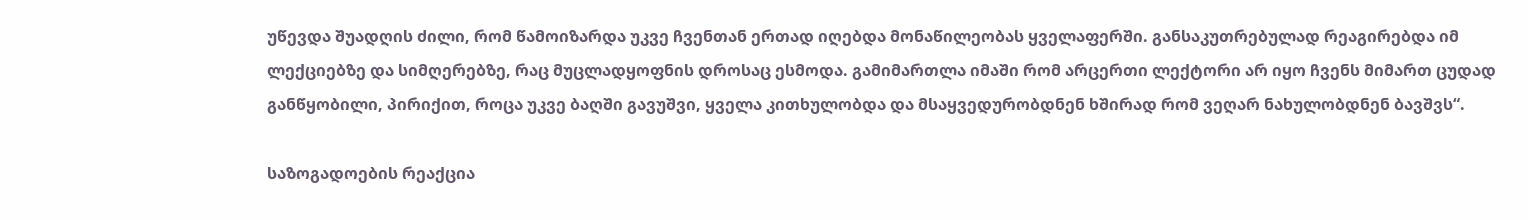უწევდა შუადღის ძილი, რომ წამოიზარდა უკვე ჩვენთან ერთად იღებდა მონაწილეობას ყველაფერში. განსაკუთრებულად რეაგირებდა იმ ლექციებზე და სიმღერებზე, რაც მუცლადყოფნის დროსაც ესმოდა. გამიმართლა იმაში რომ არცერთი ლექტორი არ იყო ჩვენს მიმართ ცუდად განწყობილი, პირიქით, როცა უკვე ბაღში გავუშვი, ყველა კითხულობდა და მსაყვედურობდნენ ხშირად რომ ვეღარ ნახულობდნენ ბავშვს“.

საზოგადოების რეაქცია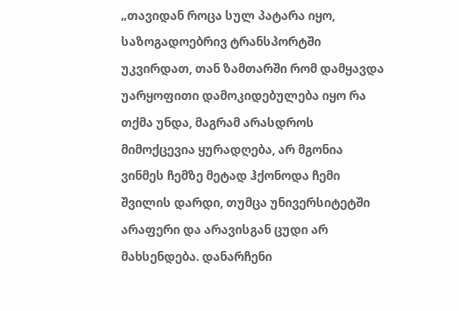„თავიდან როცა სულ პატარა იყო, საზოგადოებრივ ტრანსპორტში უკვირდათ, თან ზამთარში რომ დამყავდა უარყოფითი დამოკიდებულება იყო რა თქმა უნდა, მაგრამ არასდროს მიმოქცევია ყურადღება, არ მგონია ვინმეს ჩემზე მეტად ჰქონოდა ჩემი შვილის დარდი, თუმცა უნივერსიტეტში არაფერი და არავისგან ცუდი არ მახსენდება. დანარჩენი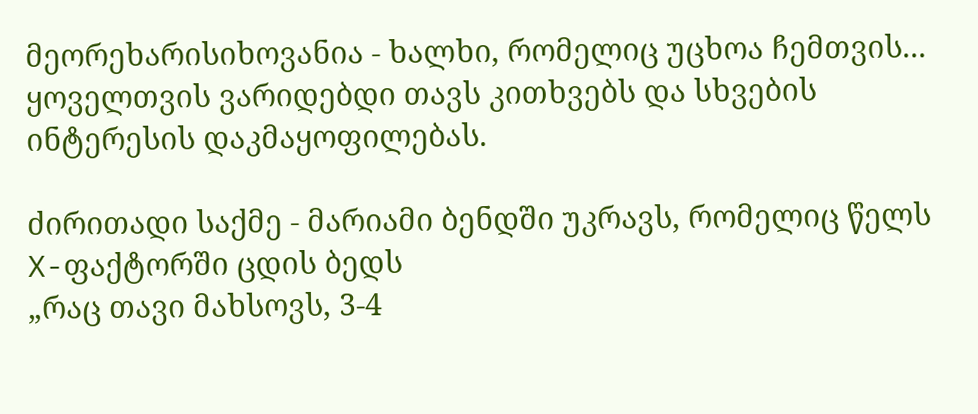მეორეხარისიხოვანია - ხალხი, რომელიც უცხოა ჩემთვის... ყოველთვის ვარიდებდი თავს კითხვებს და სხვების ინტერესის დაკმაყოფილებას.

ძირითადი საქმე - მარიამი ბენდში უკრავს, რომელიც წელს X-ფაქტორში ცდის ბედს
„რაც თავი მახსოვს, 3-4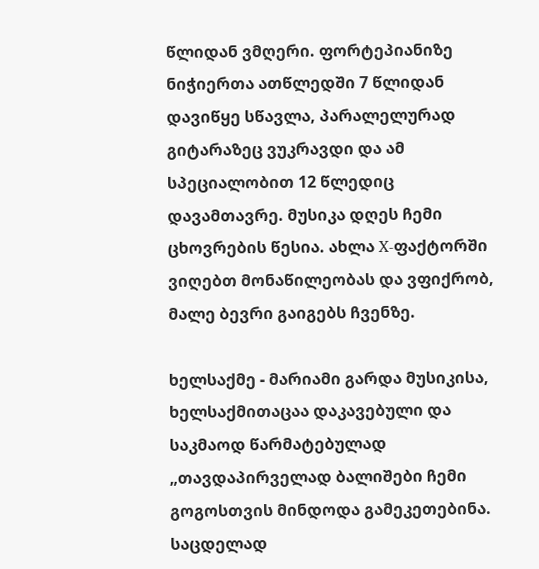წლიდან ვმღერი. ფორტეპიანიზე ნიჭიერთა ათწლედში 7 წლიდან დავიწყე სწავლა, პარალელურად გიტარაზეც ვუკრავდი და ამ სპეციალობით 12 წლედიც დავამთავრე. მუსიკა დღეს ჩემი ცხოვრების წესია. ახლა X-ფაქტორში ვიღებთ მონაწილეობას და ვფიქრობ, მალე ბევრი გაიგებს ჩვენზე.

ხელსაქმე - მარიამი გარდა მუსიკისა, ხელსაქმითაცაა დაკავებული და საკმაოდ წარმატებულად
„თავდაპირველად ბალიშები ჩემი გოგოსთვის მინდოდა გამეკეთებინა. საცდელად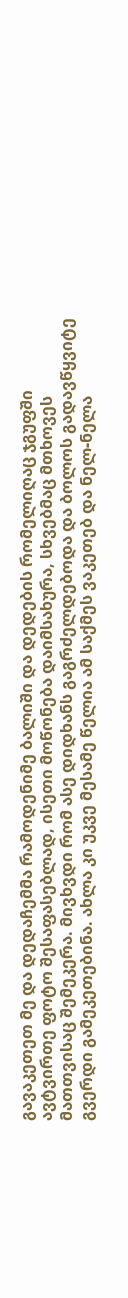გავაკეთეთ მე და დედაჩემმა რამოდენიმე ბალიში და დედების რომელიღაც ჯგუფში ავტვირთე ფოტო შესაფასებლად, ისეთი მოწონება დაიმსახურა, სხვებმაც მთხოვეს მათთვისაც შემეკერა. მივხვდი რომ ასე დიდხანს გაგრძელდებოდა და ბოლოს გადავწყვიტე გვერდი გამეკეთებინა. ახლა კი უკვე მესამე წელია ამ საქმეს ვაკეთებ და ნელ-ნელა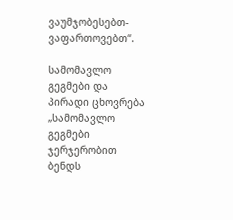ვაუმჯობესებთ-ვაფართოვებთ“.

სამომავლო გეგმები და პირადი ცხოვრება
„სამომავლო გეგმები ჯერჯერობით ბენდს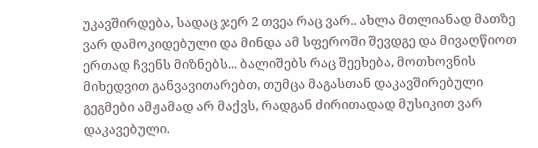უკავშირდება, სადაც ჯერ 2 თვეა რაც ვარ.. ახლა მთლიანად მათზე ვარ დამოკიდებული და მინდა ამ სფეროში შევდგე და მივაღწიოთ ერთად ჩვენს მიზნებს... ბალიშებს რაც შეეხება, მოთხოვნის მიხედვით განვავითარებთ, თუმცა მაგასთან დაკავშირებული გეგმები ამჟამად არ მაქვს, რადგან ძირითადად მუსიკით ვარ დაკავებული.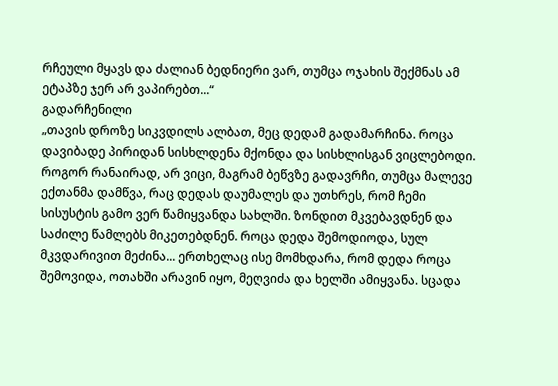რჩეული მყავს და ძალიან ბედნიერი ვარ, თუმცა ოჯახის შექმნას ამ ეტაპზე ჯერ არ ვაპირებთ...“
გადარჩენილი
„თავის დროზე სიკვდილს ალბათ, მეც დედამ გადამარჩინა. როცა დავიბადე პირიდან სისხლდენა მქონდა და სისხლისგან ვიცლებოდი. როგორ რანაირად, არ ვიცი, მაგრამ ბეწვზე გადავრჩი, თუმცა მალევე ექთანმა დამწვა, რაც დედას დაუმალეს და უთხრეს, რომ ჩემი სისუსტის გამო ვერ წამიყვანდა სახლში. ზონდით მკვებავდნენ და საძილე წამლებს მიკეთებდნენ. როცა დედა შემოდიოდა, სულ მკვდარივით მეძინა... ერთხელაც ისე მომხდარა, რომ დედა როცა შემოვიდა, ოთახში არავინ იყო, მეღვიძა და ხელში ამიყვანა. სცადა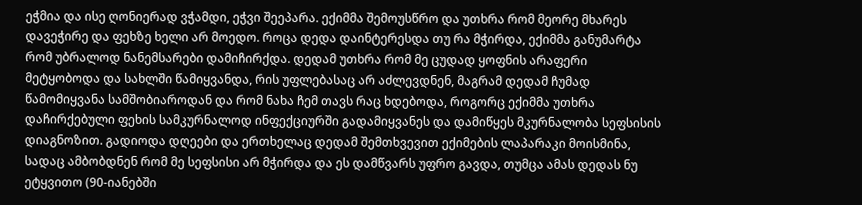ეჭმია და ისე ღონიერად ვჭამდი, ეჭვი შეეპარა. ექიმმა შემოუსწრო და უთხრა რომ მეორე მხარეს დავეჭირე და ფეხზე ხელი არ მოედო. როცა დედა დაინტერესდა თუ რა მჭირდა, ექიმმა განუმარტა რომ უბრალოდ ნანემსარები დამიჩირქდა. დედამ უთხრა რომ მე ცუდად ყოფნის არაფერი მეტყობოდა და სახლში წამიყვანდა, რის უფლებასაც არ აძლევდნენ, მაგრამ დედამ ჩუმად წამომიყვანა სამშობიაროდან და რომ ნახა ჩემ თავს რაც ხდებოდა, როგორც ექიმმა უთხრა დაჩირქებული ფეხის სამკურნალოდ ინფექციურში გადამიყვანეს და დამიწყეს მკურნალობა სეფსისის დიაგნოზით. გადიოდა დღეები და ერთხელაც დედამ შემთხვევით ექიმების ლაპარაკი მოისმინა, სადაც ამბობდნენ რომ მე სეფსისი არ მჭირდა და ეს დამწვარს უფრო გავდა, თუმცა ამას დედას ნუ ეტყვითო (90-იანებში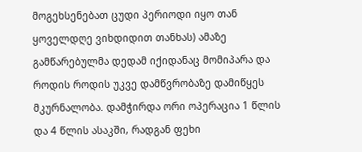მოგეხსენებათ ცუდი პერიოდი იყო თან ყოველდღე ვიხდიდით თანხას) ამაზე გამწარებულმა დედამ იქიდანაც მომიპარა და როდის როდის უკვე დამწვრობაზე დამიწყეს მკურნალობა. დამჭირდა ორი ოპერაცია 1 წლის და 4 წლის ასაკში, რადგან ფეხი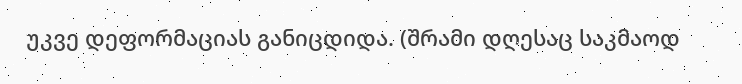უკვე დეფორმაციას განიცდიდა. (შრამი დღესაც საკმაოდ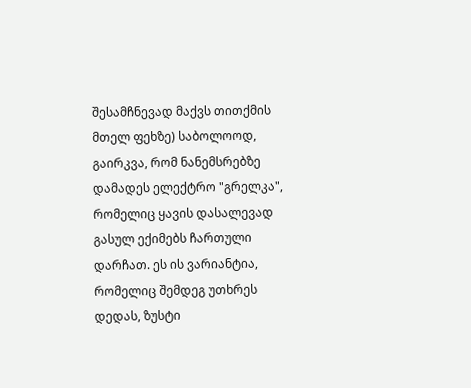შესამჩნევად მაქვს თითქმის მთელ ფეხზე) საბოლოოდ, გაირკვა, რომ ნანემსრებზე დამადეს ელექტრო "გრელკა", რომელიც ყავის დასალევად გასულ ექიმებს ჩართული დარჩათ. ეს ის ვარიანტია, რომელიც შემდეგ უთხრეს დედას, ზუსტი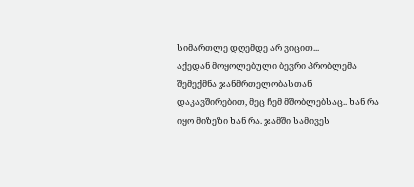სიმართლე დღემდე არ ვიცით...
აქედან მოყოლებული ბევრი პრობლემა შემექმნა ჯანმრთელობასთან დაკავშირებით, მეც ჩემ მშობლებსაც.. ხან რა იყო მიზეზი ხან რა. ჯამში სამივეს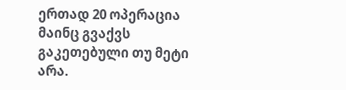ერთად 20 ოპერაცია მაინც გვაქვს გაკეთებული თუ მეტი არა.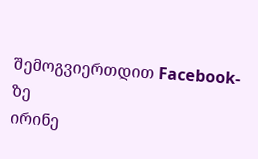შემოგვიერთდით Facebook-ზე
ირინე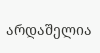არდაშელია